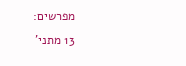מפרשים:
13 מתני'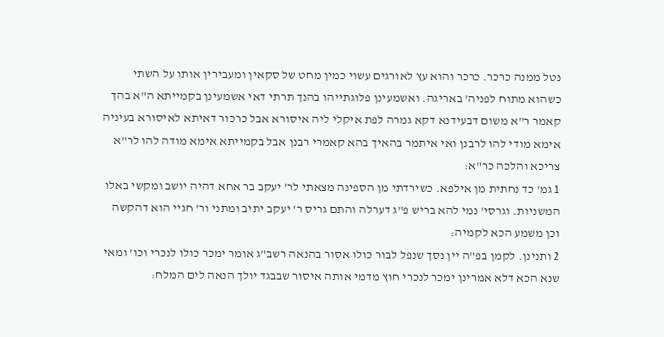נטל ממנה כרכר. כרכר והוא עץ לאורגים עשוי כמין מחט של סקאין ומעבירין אותו על השתי כשהוא מתוח לפניה' באריגה. ואשמעינן פלוגתייהו בהנך תרתי דאי אשמעינן בקמייתא ה"א בהך קאמר ר"א משום דבעידנא דקא גמרה לפת איקלי ליה איסורא אבל כרכור דאיתא לאיסורא בעיניה אימא מודי להו לרבנן ואי איתמר בהאיך בהא קאמרי רבנן אבל בקמייתא אימא מודה להו לר"א צריכא והלכה כר"א:
1 גמ' כד נחתית מן אילפא. כשירדתי מן הספינה מצאתי לר' יעקב בר אחא דהיה יושב ומקשי באלו המשניות. וגרסי' נמי להא בריש פ"ג דערלה והתם גריס ר' יעקב יתיב ומתני ור' חגיי הוא דהקשה וכן משמע הכא לקמיה:
2 ותנינן. לקמן בפ"ה יין נסך שנפל לבור כולו אסור בהנאה רשב"ג אומר ימכר כולו לנכרי וכו' ומאי שנא הכא דלא אמרינן ימכר לנכרי חוץ מדמי אותה איסור שבבגד יולך הנאה לים המלח: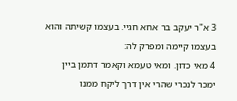3 א"ר יעקב בר אחא חגיי. בעצמו קשיתה והוא בעצמו קיימה ומפרק לה:
4 מאי כדון. ומאי טעמא וקאמר דתמן ביין ימכר לנכרי שהרי אין דרך ליקח ממנו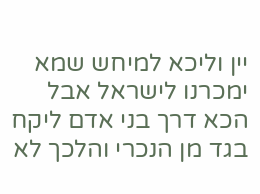יין וליכא למיחש שמא ימכרנו לישראל אבל הכא דרך בני אדם ליקח בגד מן הנכרי והלכך לא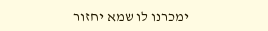ימכרנו לו שמא יחזור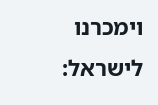וימכרנו לישראל: